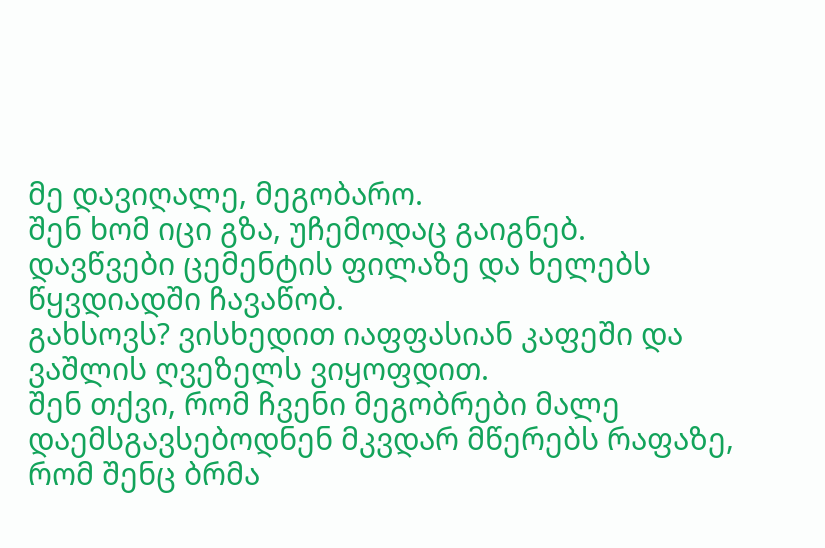მე დავიღალე, მეგობარო.
შენ ხომ იცი გზა, უჩემოდაც გაიგნებ.
დავწვები ცემენტის ფილაზე და ხელებს წყვდიადში ჩავაწობ.
გახსოვს? ვისხედით იაფფასიან კაფეში და ვაშლის ღვეზელს ვიყოფდით.
შენ თქვი, რომ ჩვენი მეგობრები მალე დაემსგავსებოდნენ მკვდარ მწერებს რაფაზე,
რომ შენც ბრმა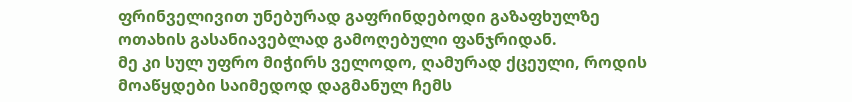ფრინველივით უნებურად გაფრინდებოდი გაზაფხულზე ოთახის გასანიავებლად გამოღებული ფანჯრიდან.
მე კი სულ უფრო მიჭირს ველოდო, ღამურად ქცეული, როდის მოაწყდები საიმედოდ დაგმანულ ჩემს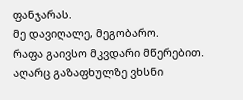ფანჯარას.
მე დავიღალე, მეგობარო.
რაფა გაივსო მკვდარი მწერებით.
აღარც გაზაფხულზე ვხსნი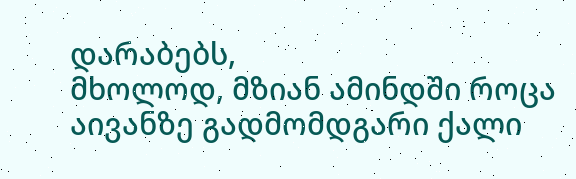დარაბებს,
მხოლოდ, მზიან ამინდში როცა აივანზე გადმომდგარი ქალი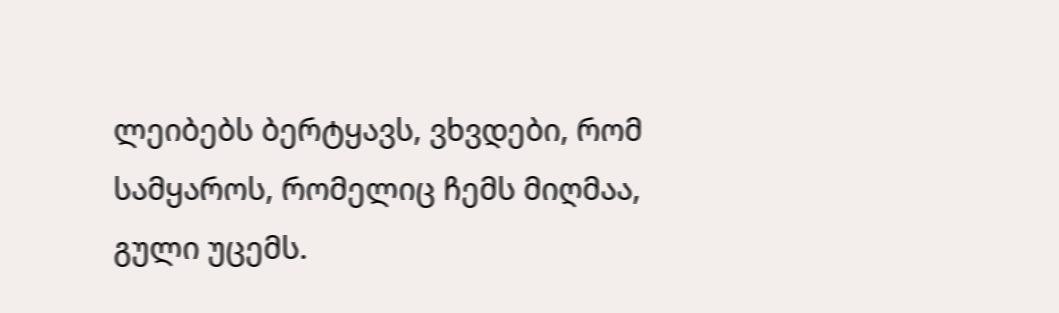ლეიბებს ბერტყავს, ვხვდები, რომ სამყაროს, რომელიც ჩემს მიღმაა, გული უცემს.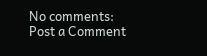No comments:
Post a Comment